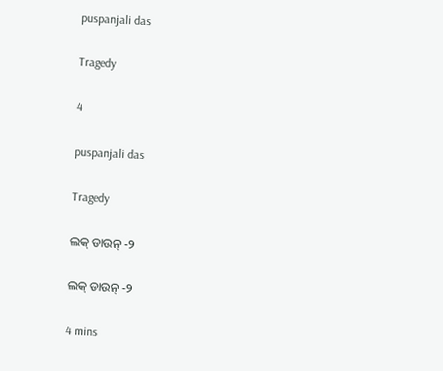puspanjali das

Tragedy

4

puspanjali das

Tragedy

ଲକ୍ ଡାଉନ୍ -୨

ଲକ୍ ଡାଉନ୍ -୨

4 mins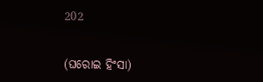202


(ଘରୋଇ ହିଂସା)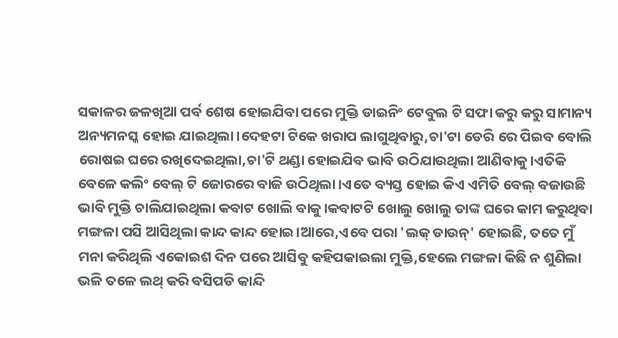ସକାଳର ଜଳଖିଆ ପର୍ବ ଶେଷ ହୋଇଯିବା ପରେ ମୁକ୍ତି ଡାଇନିଂ ଟେବୁଲ ଟି ସଫା କରୁ କରୁ ସାମାନ୍ୟ ଅନ୍ୟମନସ୍କ ହୋଇ ଯାଇଥିଲା।ଦେହଟା ଟିକେ ଖରାପ ଲାଗୁଥିବାରୁ,ଚା'ଟା ଡେରି ରେ ପିଇବ ବୋଲି ରୋଷଇ ଘରେ ରଖିଦେଇଥିଲା,ଚା'ଟି ଥଣ୍ଡା ହୋଇଯିବ ଭାବି ଉଠିଯାଉଥିଲା ଆଣିବାକୁ।ଏତିକି ବେଳେ କଲିଂ ବେଲ୍ ଟି ଜୋରରେ ବାଜି ଉଠିଥିଲା।ଏତେ ବ୍ୟସ୍ତ ହୋଇ କିଏ ଏମିତି ବେଲ୍ ବଜାଉଛି ଭାବି ମୁକ୍ତି ଚାଲିଯାଇଥିଲା କବାଟ ଖୋଲି ବାକୁ।କବାଟଟି ଖୋଲୁ ଖୋଲୁ ତାଙ୍କ ଘରେ କାମ କରୁଥିବା ମଙ୍ଗଳା ପସି ଆସିଥିଲା କାନ୍ଦ କାନ୍ଦ ହୋଇ।ଆରେ,ଏବେ ପରା 'ଲକ୍ ଡାଉନ୍' ହୋଇଛି, ତତେ ମୁଁ ମନା କରିଥିଲି ଏକୋଇଶ ଦିନ ପରେ ଆସିବୁ କହିପକାଇଲା ମୁକ୍ତି,ହେଲେ ମଙ୍ଗଳା କିଛି ନ ଶୁଣିଲା ଭଳି ତଳେ ଲଥ୍ କରି ବସିପଡି କାନ୍ଦି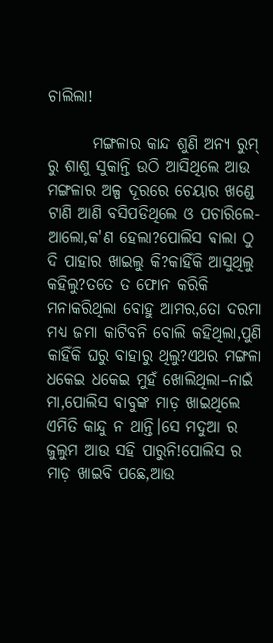ଚାଲିଲା!

       ମଙ୍ଗଳାର କାନ୍ଦ ଶୁଣି ଅନ୍ୟ ରୁମ୍ ରୁ ଶାଶୁ ସୁକାନ୍ତି ଉଠି ଆସିଥିଲେ ଆଉ ମଙ୍ଗଳାର ଅଳ୍ପ ଦୂରରେ ଚେୟାର ଖଣ୍ଡେ ଟାଣି ଆଣି ବସିପଡିଥିଲେ ଓ ପଚାରିଲେ-ଆଲୋ,କ'ଣ ହେଲା?ପୋଲିସ ଵାଲା ଠୁ ଦି ପାହାର ଖାଇଲୁ କି?କାହିଁକି ଆସୁଥିଲୁ କହିଲୁ?ତତେ ତ ଫୋନ କରିକି ମନାକରିଥିଲା ବୋହୁ ଆମର,ତୋ ଦରମା ମଧ୍ୟ ଜମା କାଟିବନି ବୋଲି କହିଥିଲା,ପୁଣି କାହିଁକି ଘରୁ ବାହାରୁ ଥିଲୁ?ଏଥର ମଙ୍ଗଳା ଧକେଇ ଧକେଇ ମୁହଁ ଖୋଲିଥିଲା–ନାଇଁ ମା,ପୋଲିସ ବାବୁଙ୍କ ମାଡ଼ ଖାଇଥିଲେ ଏମିତି କାନ୍ଦୁ ନ ଥାନ୍ତି।ସେ ମଦୁଆ ର ଜୁଲୁମ ଆଉ ସହି ପାରୁନି!ପୋଲିସ ର ମାଡ଼ ଖାଇବି ପଛେ,ଆଉ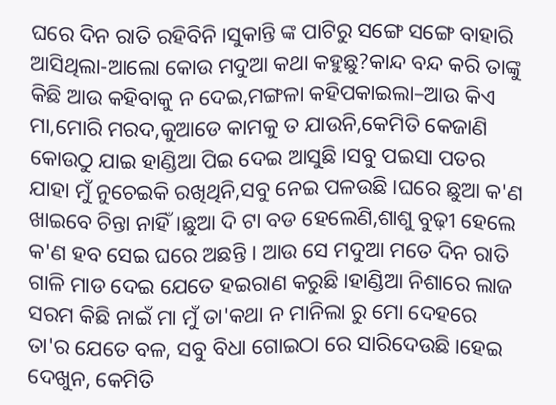ଘରେ ଦିନ ରାତି ରହିବିନି।ସୁକାନ୍ତି ଙ୍କ ପାଟିରୁ ସଙ୍ଗେ ସଙ୍ଗେ ବାହାରି ଆସିଥିଲା-ଆଲୋ କୋଉ ମଦୁଆ କଥା କହୁଛୁ?କାନ୍ଦ ବନ୍ଦ କରି ତାଙ୍କୁ କିଛି ଆଉ କହିବାକୁ ନ ଦେଇ,ମଙ୍ଗଳା କହିପକାଇଲା–ଆଉ କିଏ ମା,ମୋରି ମରଦ,କୁଆଡେ କାମକୁ ତ ଯାଉନି,କେମିତି କେଜାଣି କୋଉଠୁ ଯାଇ ହାଣ୍ଡିଆ ପିଇ ଦେଇ ଆସୁଛି।ସବୁ ପଇସା ପତର ଯାହା ମୁଁ ନୁଚେଇକି ରଖିଥିନି,ସବୁ ନେଇ ପଳଉଛି।ଘରେ ଛୁଆ କ'ଣ ଖାଇବେ ଚିନ୍ତା ନାହିଁ।ଛୁଆ ଦି ଟା ବଡ ହେଲେଣି,ଶାଶୁ ବୁଢ଼ୀ ହେଲେ କ'ଣ ହବ ସେଇ ଘରେ ଅଛନ୍ତି । ଆଉ ସେ ମଦୁଆ ମତେ ଦିନ ରାତି ଗାଳି ମାଡ ଦେଇ ଯେତେ ହଇରାଣ କରୁଛି।ହାଣ୍ଡିଆ ନିଶାରେ ଲାଜ ସରମ କିଛି ନାଇଁ ମା ମୁଁ ତା'କଥା ନ ମାନିଲା ରୁ ମୋ ଦେହରେ ତା'ର ଯେତେ ବଳ, ସବୁ ବିଧା ଗୋଇଠା ରେ ସାରିଦେଉଛି।ହେଇ ଦେଖୁନ, କେମିତି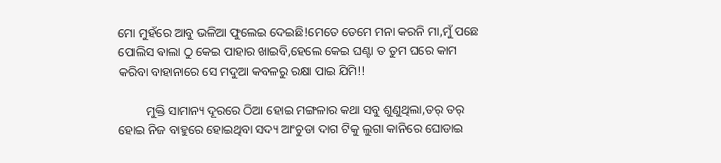ମୋ ମୁହଁରେ ଆବୁ ଭଳିଆ ଫୁଲେଇ ଦେଇଛି!ମେତେ ତେମେ ମନା କରନି ମା,ମୁଁ ପଛେ ପୋଲିସ ଵାଲା ଠୁ କେଇ ପାହାର ଖାଇବି,ହେଲେ କେଇ ଘଣ୍ଟା ତ ତୁମ ଘରେ କାମ କରିବା ବାହାନାରେ ସେ ମଦୁଆ କବଳରୁ ରକ୍ଷା ପାଇ ଯିମି!!

         ମୁକ୍ତି ସାମାନ୍ୟ ଦୂରରେ ଠିଆ ହୋଇ ମଙ୍ଗଳାର କଥା ସବୁ ଶୁଣୁଥିଲା,ତର୍ ତର୍ ହୋଇ ନିଜ ବାହୁରେ ହୋଇଥିବା ସଦ୍ୟ ଆଂଚୁଡା ଦାଗ ଟିକୁ ଲୁଗା କାନିରେ ଘୋଡାଇ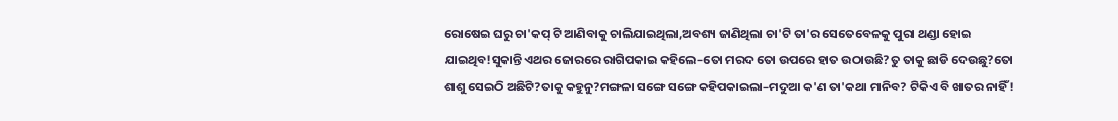ରୋଷେଇ ଘରୁ ଚା'କପ୍ ଟି ଆଣିବାକୁ ଚାଲିଯାଇଥିଲା,ଅବଶ୍ୟ ଜାଣିଥିଲା ଚା'ଟି ତା'ର ସେତେବେଳକୁ ପୁରା ଥଣ୍ଡା ହୋଇ ଯାଇଥିବ!ସୁକାନ୍ତି ଏଥର ଜୋରରେ ରାଗିପକାଇ କହିଲେ–ତୋ ମରଦ ତୋ ଉପରେ ହାତ ଉଠାଉଛି?ତୁ ତାକୁ ଛାଡି ଦେଉଛୁ?ତୋ ଶାଶୁ ସେଇଠି ଅଛିଟି?ତାକୁ କହୁନୁ?ମଙ୍ଗଳା ସଙ୍ଗେ ସଙ୍ଗେ କହିପକାଇଲା–ମଦୁଆ କ'ଣ ତା'କଥା ମାନିବ? ଟିକିଏ ବି ଖାତର ନାହିଁ!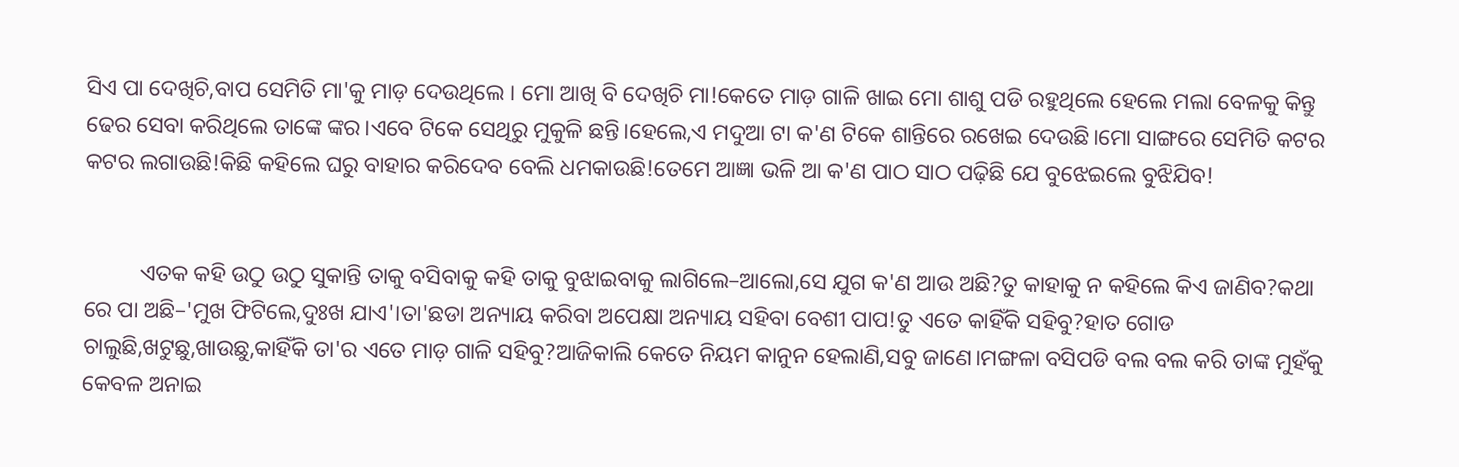ସିଏ ପା ଦେଖିଚି,ବାପ ସେମିତି ମା'କୁ ମାଡ଼ ଦେଉଥିଲେ । ମୋ ଆଖି ବି ଦେଖିଚି ମା!କେତେ ମାଡ଼ ଗାଳି ଖାଇ ମୋ ଶାଶୁ ପଡି ରହୁଥିଲେ ହେଲେ ମଲା ବେଳକୁ କିନ୍ତୁ ଢେର ସେବା କରିଥିଲେ ତାଙ୍କେ ଙ୍କର।ଏବେ ଟିକେ ସେଥିରୁ ମୁକୁଳି ଛନ୍ତି।ହେଲେ,ଏ ମଦୁଆ ଟା କ'ଣ ଟିକେ ଶାନ୍ତିରେ ରଖେଇ ଦେଉଛି।ମୋ ସାଙ୍ଗରେ ସେମିତି କଟର କଟର ଲଗାଉଛି!କିଛି କହିଲେ ଘରୁ ବାହାର କରିଦେବ ବେଲି ଧମକାଉଛି!ତେମେ ଆଜ୍ଞା ଭଳି ଆ କ'ଣ ପାଠ ସାଠ ପଢ଼ିଛି ଯେ ବୁଝେଇଲେ ବୁଝିଯିବ!


          ଏତକ କହି ଉଠୁ ଉଠୁ ସୁକାନ୍ତି ତାକୁ ବସିବାକୁ କହି ତାକୁ ବୁଝାଇବାକୁ ଲାଗିଲେ–ଆଲୋ,ସେ ଯୁଗ କ'ଣ ଆଉ ଅଛି?ତୁ କାହାକୁ ନ କହିଲେ କିଏ ଜାଣିବ?କଥା ରେ ପା ଅଛି–'ମୁଖ ଫିଟିଲେ,ଦୁଃଖ ଯାଏ'।ତା'ଛଡା ଅନ୍ୟାୟ କରିବା ଅପେକ୍ଷା ଅନ୍ୟାୟ ସହିବା ବେଶୀ ପାପ!ତୁ ଏତେ କାହିଁକି ସହିବୁ?ହାତ ଗୋଡ ଚାଲୁଛି,ଖଟୁଛୁ,ଖାଉଛୁ,କାହିଁକି ତା'ର ଏତେ ମାଡ଼ ଗାଳି ସହିବୁ?ଆଜିକାଲି କେତେ ନିୟମ କାନୁନ ହେଲାଣି,ସବୁ ଜାଣେ।ମଙ୍ଗଳା ବସିପଡି ବଲ ବଲ କରି ତାଙ୍କ ମୁହଁକୁ କେବଳ ଅନାଇ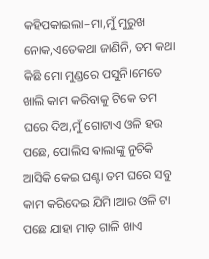କହିପକାଇଲା–ମା,ମୁଁ ମୁରୁଖ ନୋକ,ଏତେକଥା ଜାଣିନି, ତମ କଥା କିଛି ମୋ ମୁଣ୍ଡରେ ପସୁନି।ମେତେ ଖାଲି କାମ କରିବାକୁ ଟିକେ ତମ ଘରେ ଦିଅ,ମୁଁ ଗୋଟାଏ ଓଳି ହଉ ପଛେ, ପୋଲିସ ଵାଲାଙ୍କୁ ନୁଚିକି ଆସିକି କେଇ ଘଣ୍ଟା ତମ ଘରେ ସବୁ କାମ କରିଦେଇ ଯିମି।ଆର ଓଳି ଟା ପଛେ ଯାହା ମାଡ଼ ଗାଳି ଖାଏ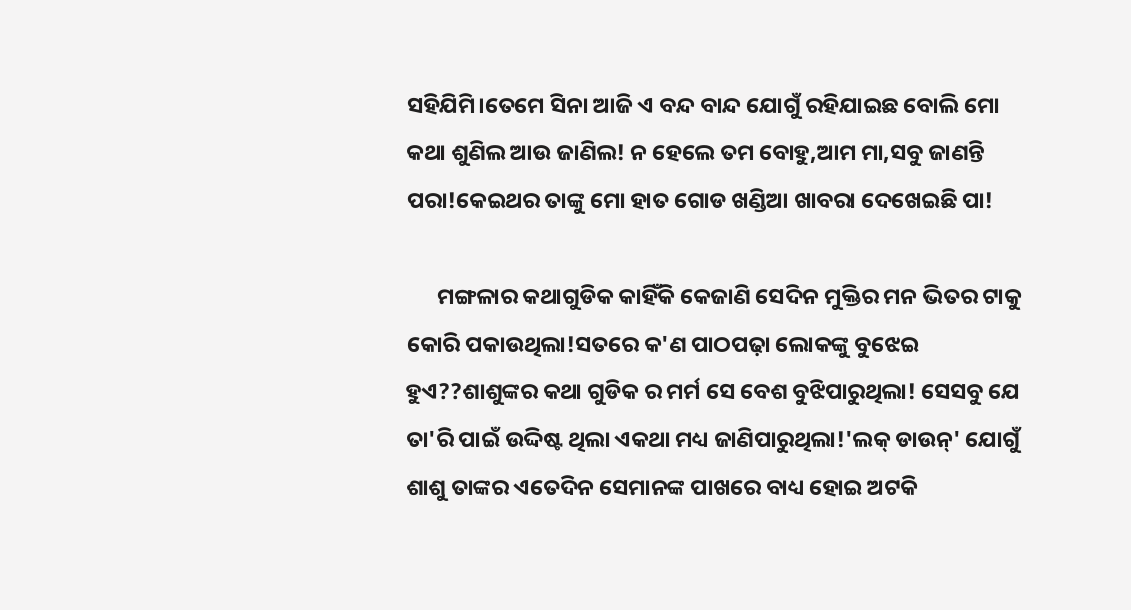ସହିଯିମି।ତେମେ ସିନା ଆଜି ଏ ବନ୍ଦ ବାନ୍ଦ ଯୋଗୁଁ ରହିଯାଇଛ ବୋଲି ମୋ କଥା ଶୁଣିଲ ଆଉ ଜାଣିଲ! ନ ହେଲେ ତମ ବୋହୁ,ଆମ ମା,ସବୁ ଜାଣନ୍ତି ପରା!କେଇଥର ତାଙ୍କୁ ମୋ ହାତ ଗୋଡ ଖଣ୍ଡିଆ ଖାବରା ଦେଖେଇଛି ପା!

      ମଙ୍ଗଳାର କଥାଗୁଡିକ କାହିଁକି କେଜାଣି ସେଦିନ ମୁକ୍ତିର ମନ ଭିତର ଟାକୁ କୋରି ପକାଉଥିଲା!ସତରେ କ'ଣ ପାଠପଢ଼ା ଲୋକଙ୍କୁ ବୁଝେଇ ହୁଏ??ଶାଶୁଙ୍କର କଥା ଗୁଡିକ ର ମର୍ମ ସେ ବେଶ ବୁଝିପାରୁଥିଲା! ସେସବୁ ଯେ ତା'ରି ପାଇଁ ଉଦ୍ଦିଷ୍ଟ ଥିଲା ଏକଥା ମଧ୍ୟ ଜାଣିପାରୁଥିଲା!'ଲକ୍ ଡାଉନ୍' ଯୋଗୁଁ ଶାଶୁ ତାଙ୍କର ଏତେଦିନ ସେମାନଙ୍କ ପାଖରେ ବାଧ୍ୟ ହୋଇ ଅଟକି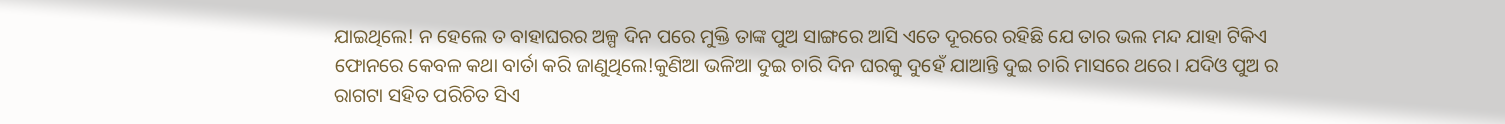ଯାଇଥିଲେ! ନ ହେଲେ ତ ବାହାଘରର ଅଳ୍ପ ଦିନ ପରେ ମୁକ୍ତି ତାଙ୍କ ପୁଅ ସାଙ୍ଗରେ ଆସି ଏତେ ଦୂରରେ ରହିଛି ଯେ ତାର ଭଲ ମନ୍ଦ ଯାହା ଟିକିଏ ଫୋନରେ କେବଳ କଥା ବାର୍ତା କରି ଜାଣୁଥିଲେ!କୁଣିଆ ଭଳିଆ ଦୁଇ ଚାରି ଦିନ ଘରକୁ ଦୁହେଁ ଯାଆନ୍ତି ଦୁଇ ଚାରି ମାସରେ ଥରେ। ଯଦିଓ ପୁଅ ର ରାଗଟା ସହିତ ପରିଚିତ ସିଏ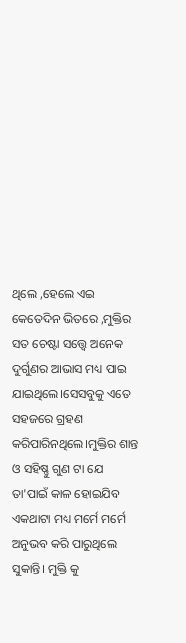ଥିଲେ ,ହେଲେ ଏଇ କେତେଦିନ ଭିତରେ ,ମୁକ୍ତିର ସତ ଚେଷ୍ଟା ସତ୍ତ୍ୱେ ଅନେକ ଦୁର୍ଗୁଣର ଆଭାସ ମଧ୍ୟ ପାଇ ଯାଇଥିଲେ।ସେସବୁକୁ ଏତେ ସହଜରେ ଗ୍ରହଣ କରିପାରିନଥିଲେ।ମୁକ୍ତିର ଶାନ୍ତ ଓ ସହିଷ୍ଣୁ ଗୁଣ ଟା ଯେ ତା'ପାଇଁ କାଳ ହୋଇଯିବ ଏକଥାଟା ମଧ୍ୟ ମର୍ମେ ମର୍ମେ ଅନୁଭବ କରି ପାରୁଥିଲେ ସୁକାନ୍ତି। ମୁକ୍ତି କୁ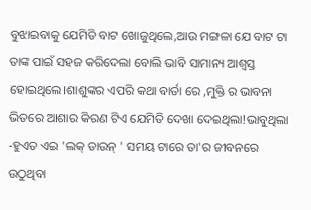ବୁଝାଇବାକୁ ଯେମିତି ବାଟ ଖୋଜୁଥିଲେ,ଆଉ ମଙ୍ଗଳା ଯେ ବାଟ ଟା ତାଙ୍କ ପାଇଁ ସହଜ କରିଦେଲା ବୋଲି ଭାବି ସାମାନ୍ୟ ଆଶ୍ୱସ୍ତ ହୋଇଥିଲେ।ଶାଶୁଙ୍କର ଏପରି କଥା ବାର୍ତା ରେ ,ମୁକ୍ତି ର ଭାବନା ଭିତରେ ଆଶାର କିରଣ ଟିଏ ଯେମିତି ଦେଖା ଦେଇଥିଲା!ଭାବୁଥିଲା -ହୁଏତ ଏଇ 'ଲକ୍ ଡାଉନ୍ ' ସମୟ ଟାରେ ତା'ର ଜୀବନରେ ଉଠୁଥିବା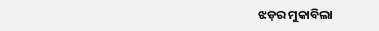ଝଡ଼ର ମୁକାବିଲା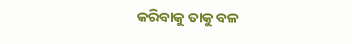କରିବାକୁ ତାକୁ ବଳ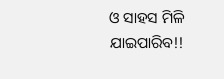ଓ ସାହସ ମିଳି ଯାଇପାରିବ!!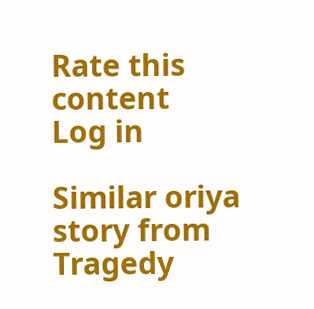Rate this content
Log in

Similar oriya story from Tragedy